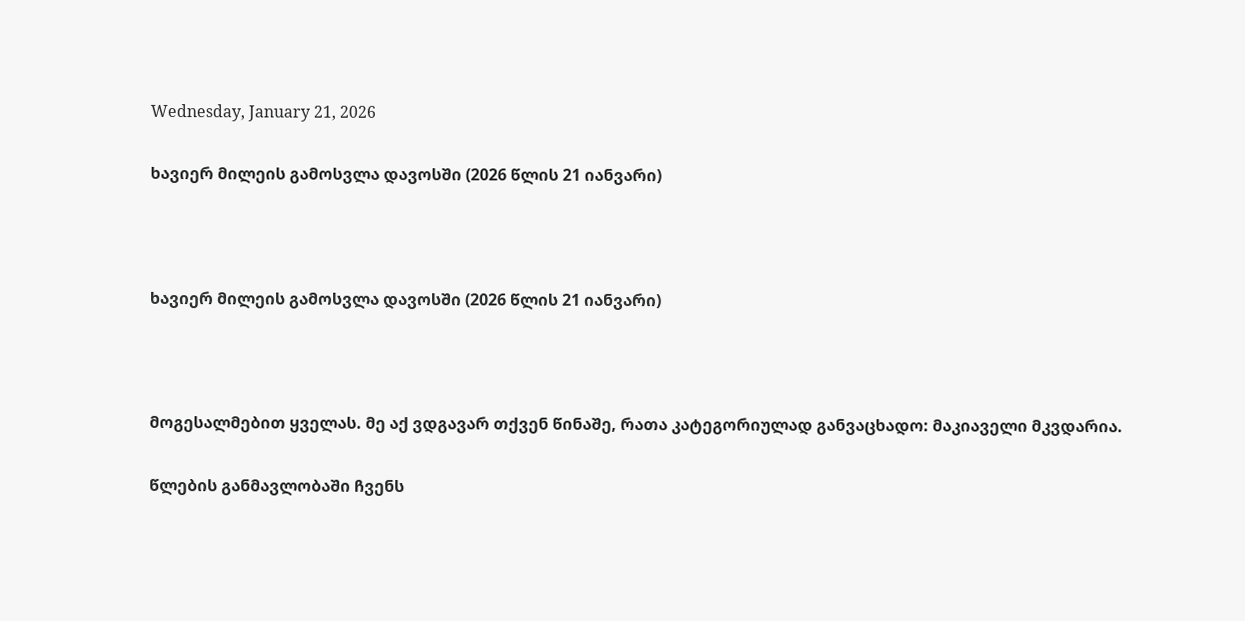Wednesday, January 21, 2026

ხავიერ მილეის გამოსვლა დავოსში (2026 წლის 21 იანვარი)



ხავიერ მილეის გამოსვლა დავოსში (2026 წლის 21 იანვარი)



მოგესალმებით ყველას. მე აქ ვდგავარ თქვენ წინაშე, რათა კატეგორიულად განვაცხადო: მაკიაველი მკვდარია.

წლების განმავლობაში ჩვენს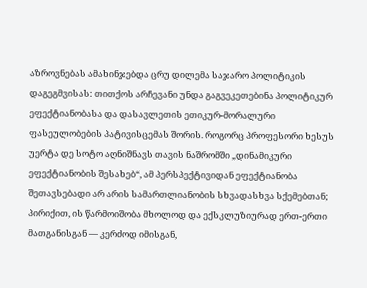აზროვნებას ამახინჯებდა ცრუ დილემა საჯარო პოლიტიკის დაგეგმვისას: თითქოს არჩევანი უნდა გაგვეკეთებინა პოლიტიკურ ეფექტიანობასა და დასავლეთის ეთიკურ-მორალური ფასეულობების პატივისცემას შორის. როგორც პროფესორი ხესუს უერტა დე სოტო აღნიშნავს თავის ნაშრომში „დინამიკური ეფექტიანობის შესახებ“, ამ პერსპექტივიდან ეფექტიანობა შეთავსებადი არ არის სამართლიანობის სხვადასხვა სქემებთან; პირიქით, ის წარმოიშობა მხოლოდ და ექსკლუზიურად ერთ-ერთი მათგანისგან — კერძოდ იმისგან,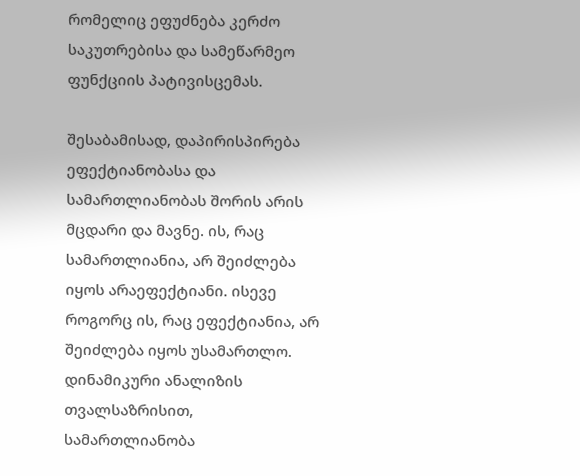რომელიც ეფუძნება კერძო საკუთრებისა და სამეწარმეო ფუნქციის პატივისცემას.

შესაბამისად, დაპირისპირება ეფექტიანობასა და სამართლიანობას შორის არის მცდარი და მავნე. ის, რაც სამართლიანია, არ შეიძლება იყოს არაეფექტიანი. ისევე როგორც ის, რაც ეფექტიანია, არ შეიძლება იყოს უსამართლო. დინამიკური ანალიზის თვალსაზრისით, სამართლიანობა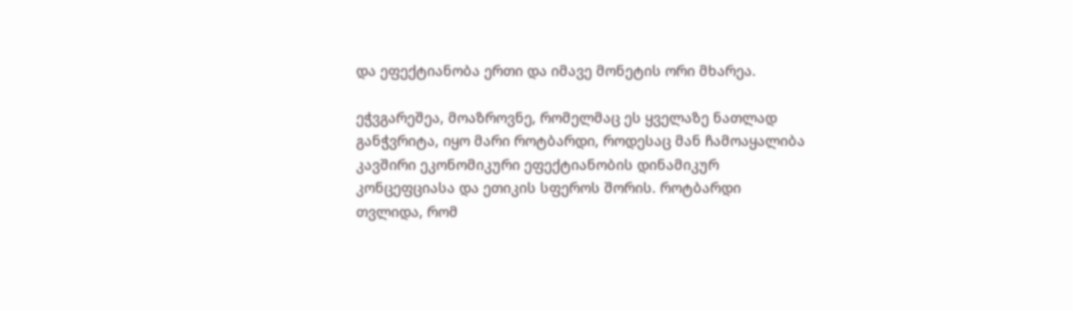და ეფექტიანობა ერთი და იმავე მონეტის ორი მხარეა.

ეჭვგარეშეა, მოაზროვნე, რომელმაც ეს ყველაზე ნათლად განჭვრიტა, იყო მარი როტბარდი, როდესაც მან ჩამოაყალიბა კავშირი ეკონომიკური ეფექტიანობის დინამიკურ კონცეფციასა და ეთიკის სფეროს შორის. როტბარდი თვლიდა, რომ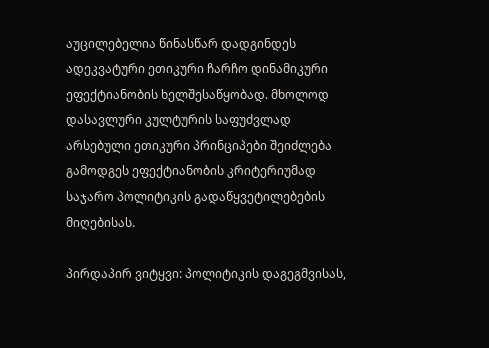აუცილებელია წინასწარ დადგინდეს ადეკვატური ეთიკური ჩარჩო დინამიკური ეფექტიანობის ხელშესაწყობად. მხოლოდ დასავლური კულტურის საფუძვლად არსებული ეთიკური პრინციპები შეიძლება გამოდგეს ეფექტიანობის კრიტერიუმად საჯარო პოლიტიკის გადაწყვეტილებების მიღებისას.

პირდაპირ ვიტყვი: პოლიტიკის დაგეგმვისას,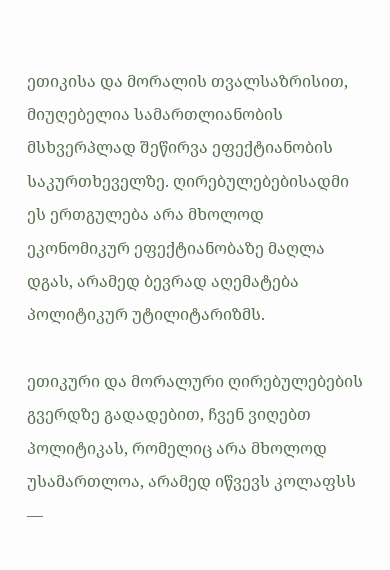ეთიკისა და მორალის თვალსაზრისით, მიუღებელია სამართლიანობის მსხვერპლად შეწირვა ეფექტიანობის საკურთხეველზე. ღირებულებებისადმი ეს ერთგულება არა მხოლოდ ეკონომიკურ ეფექტიანობაზე მაღლა დგას, არამედ ბევრად აღემატება პოლიტიკურ უტილიტარიზმს.

ეთიკური და მორალური ღირებულებების გვერდზე გადადებით, ჩვენ ვიღებთ პოლიტიკას, რომელიც არა მხოლოდ უსამართლოა, არამედ იწვევს კოლაფსს —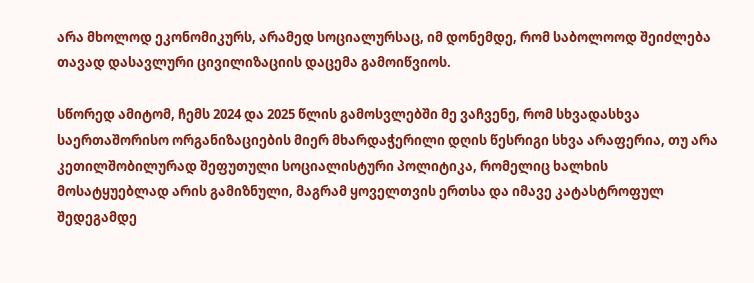არა მხოლოდ ეკონომიკურს, არამედ სოციალურსაც, იმ დონემდე, რომ საბოლოოდ შეიძლება თავად დასავლური ცივილიზაციის დაცემა გამოიწვიოს.

სწორედ ამიტომ, ჩემს 2024 და 2025 წლის გამოსვლებში მე ვაჩვენე, რომ სხვადასხვა საერთაშორისო ორგანიზაციების მიერ მხარდაჭერილი დღის წესრიგი სხვა არაფერია, თუ არა კეთილშობილურად შეფუთული სოციალისტური პოლიტიკა, რომელიც ხალხის მოსატყუებლად არის გამიზნული, მაგრამ ყოველთვის ერთსა და იმავე კატასტროფულ შედეგამდე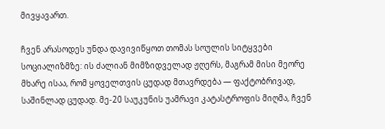მივყავართ.

ჩვენ არასოდეს უნდა დავივიწყოთ თომას სოულის სიტყვები სოციალიზმზე: ის ძალიან მიმზიდველად ჟღერს, მაგრამ მისი მეორე მხარე ისაა, რომ ყოველთვის ცუდად მთავრდება — ფაქტობრივად, საშინლად ცუდად. მე-20 საუკუნის უამრავი კატასტროფის მიღმა, ჩვენ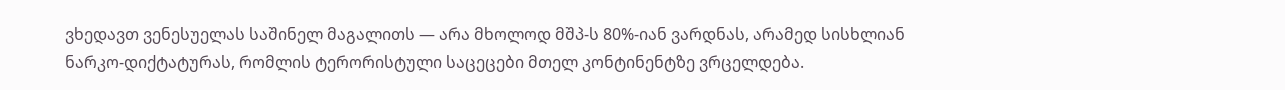ვხედავთ ვენესუელას საშინელ მაგალითს — არა მხოლოდ მშპ-ს 80%-იან ვარდნას, არამედ სისხლიან ნარკო-დიქტატურას, რომლის ტერორისტული საცეცები მთელ კონტინენტზე ვრცელდება.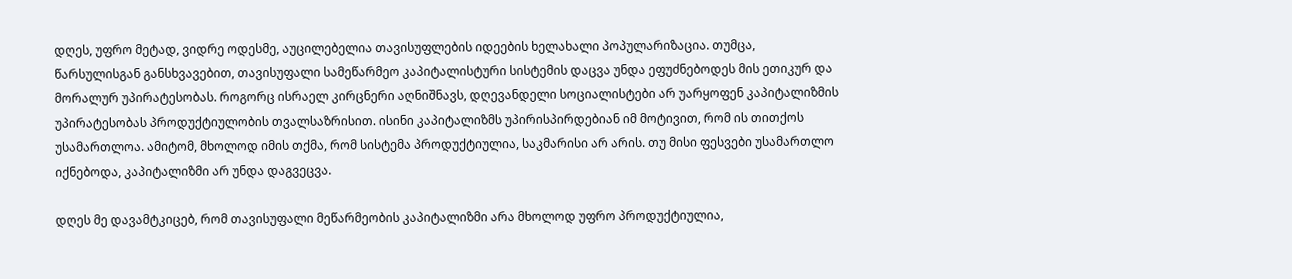დღეს, უფრო მეტად, ვიდრე ოდესმე, აუცილებელია თავისუფლების იდეების ხელახალი პოპულარიზაცია. თუმცა, წარსულისგან განსხვავებით, თავისუფალი სამეწარმეო კაპიტალისტური სისტემის დაცვა უნდა ეფუძნებოდეს მის ეთიკურ და მორალურ უპირატესობას. როგორც ისრაელ კირცნერი აღნიშნავს, დღევანდელი სოციალისტები არ უარყოფენ კაპიტალიზმის უპირატესობას პროდუქტიულობის თვალსაზრისით. ისინი კაპიტალიზმს უპირისპირდებიან იმ მოტივით, რომ ის თითქოს უსამართლოა. ამიტომ, მხოლოდ იმის თქმა, რომ სისტემა პროდუქტიულია, საკმარისი არ არის. თუ მისი ფესვები უსამართლო იქნებოდა, კაპიტალიზმი არ უნდა დაგვეცვა.

დღეს მე დავამტკიცებ, რომ თავისუფალი მეწარმეობის კაპიტალიზმი არა მხოლოდ უფრო პროდუქტიულია,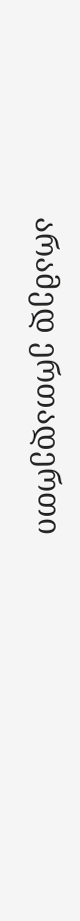არამედ ერთადერთი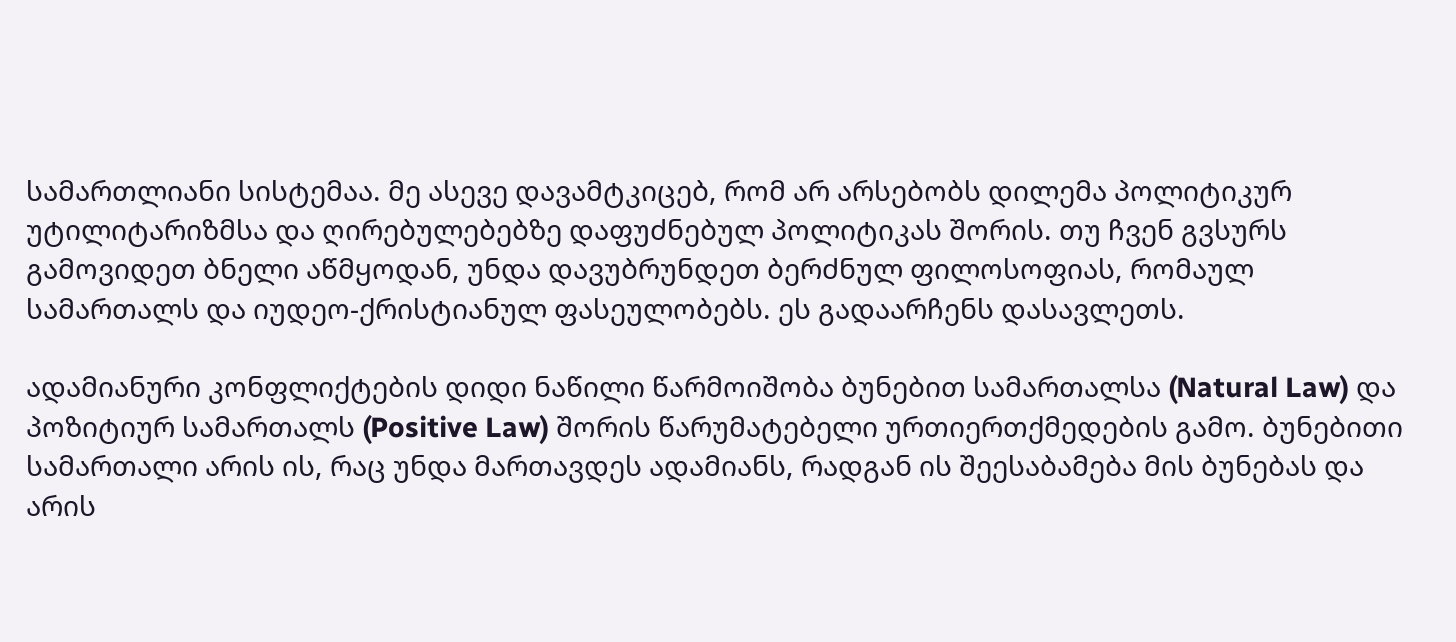სამართლიანი სისტემაა. მე ასევე დავამტკიცებ, რომ არ არსებობს დილემა პოლიტიკურ უტილიტარიზმსა და ღირებულებებზე დაფუძნებულ პოლიტიკას შორის. თუ ჩვენ გვსურს გამოვიდეთ ბნელი აწმყოდან, უნდა დავუბრუნდეთ ბერძნულ ფილოსოფიას, რომაულ სამართალს და იუდეო-ქრისტიანულ ფასეულობებს. ეს გადაარჩენს დასავლეთს.

ადამიანური კონფლიქტების დიდი ნაწილი წარმოიშობა ბუნებით სამართალსა (Natural Law) და პოზიტიურ სამართალს (Positive Law) შორის წარუმატებელი ურთიერთქმედების გამო. ბუნებითი სამართალი არის ის, რაც უნდა მართავდეს ადამიანს, რადგან ის შეესაბამება მის ბუნებას და არის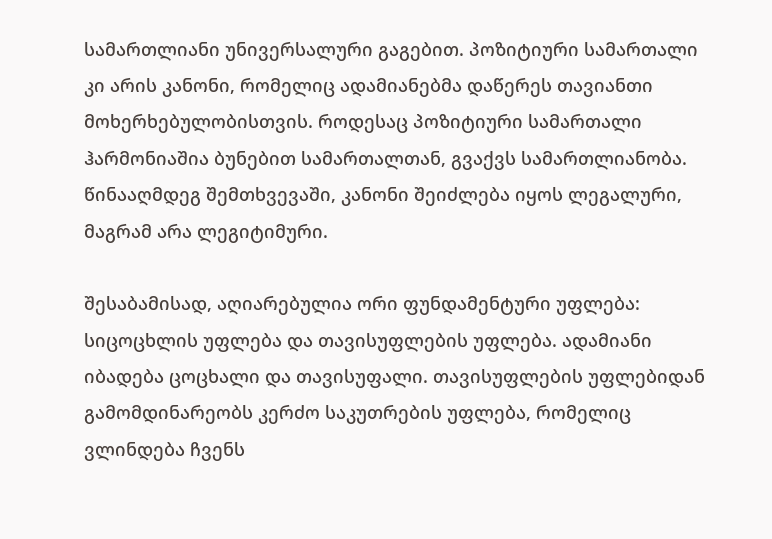სამართლიანი უნივერსალური გაგებით. პოზიტიური სამართალი კი არის კანონი, რომელიც ადამიანებმა დაწერეს თავიანთი მოხერხებულობისთვის. როდესაც პოზიტიური სამართალი ჰარმონიაშია ბუნებით სამართალთან, გვაქვს სამართლიანობა. წინააღმდეგ შემთხვევაში, კანონი შეიძლება იყოს ლეგალური, მაგრამ არა ლეგიტიმური.

შესაბამისად, აღიარებულია ორი ფუნდამენტური უფლება: სიცოცხლის უფლება და თავისუფლების უფლება. ადამიანი იბადება ცოცხალი და თავისუფალი. თავისუფლების უფლებიდან გამომდინარეობს კერძო საკუთრების უფლება, რომელიც ვლინდება ჩვენს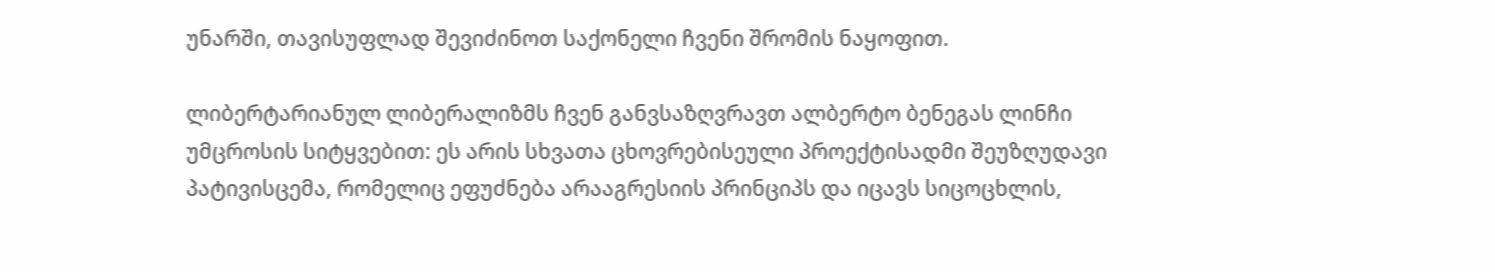უნარში, თავისუფლად შევიძინოთ საქონელი ჩვენი შრომის ნაყოფით.

ლიბერტარიანულ ლიბერალიზმს ჩვენ განვსაზღვრავთ ალბერტო ბენეგას ლინჩი უმცროსის სიტყვებით: ეს არის სხვათა ცხოვრებისეული პროექტისადმი შეუზღუდავი პატივისცემა, რომელიც ეფუძნება არააგრესიის პრინციპს და იცავს სიცოცხლის,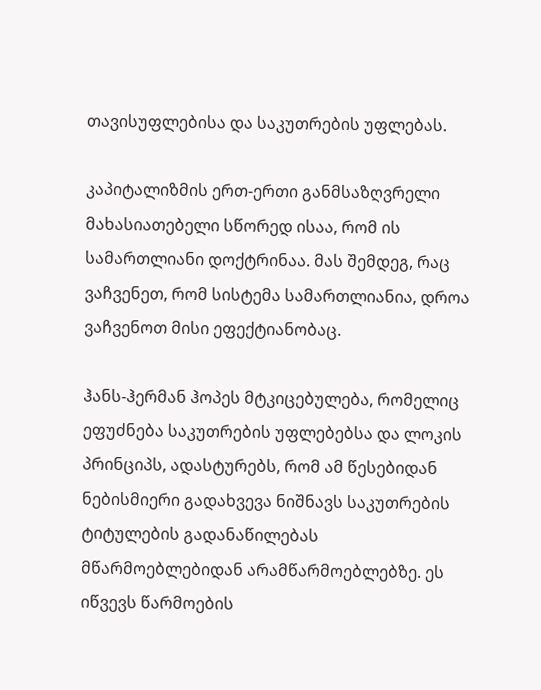თავისუფლებისა და საკუთრების უფლებას.

კაპიტალიზმის ერთ-ერთი განმსაზღვრელი მახასიათებელი სწორედ ისაა, რომ ის სამართლიანი დოქტრინაა. მას შემდეგ, რაც ვაჩვენეთ, რომ სისტემა სამართლიანია, დროა ვაჩვენოთ მისი ეფექტიანობაც.

ჰანს-ჰერმან ჰოპეს მტკიცებულება, რომელიც ეფუძნება საკუთრების უფლებებსა და ლოკის პრინციპს, ადასტურებს, რომ ამ წესებიდან ნებისმიერი გადახვევა ნიშნავს საკუთრების ტიტულების გადანაწილებას მწარმოებლებიდან არამწარმოებლებზე. ეს იწვევს წარმოების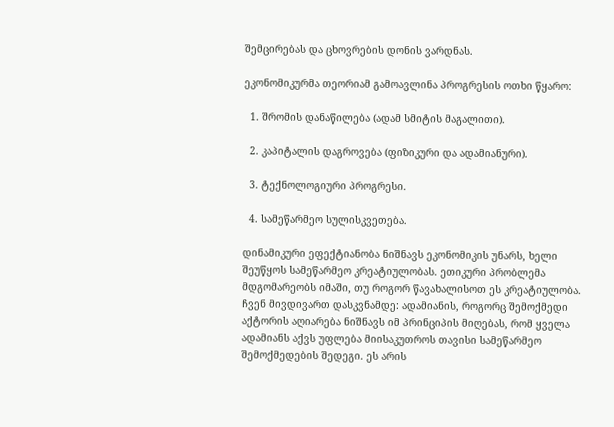შემცირებას და ცხოვრების დონის ვარდნას.

ეკონომიკურმა თეორიამ გამოავლინა პროგრესის ოთხი წყარო:

  1. შრომის დანაწილება (ადამ სმიტის მაგალითი).

  2. კაპიტალის დაგროვება (ფიზიკური და ადამიანური).

  3. ტექნოლოგიური პროგრესი.

  4. სამეწარმეო სულისკვეთება.

დინამიკური ეფექტიანობა ნიშნავს ეკონომიკის უნარს, ხელი შეუწყოს სამეწარმეო კრეატიულობას. ეთიკური პრობლემა მდგომარეობს იმაში, თუ როგორ წავახალისოთ ეს კრეატიულობა. ჩვენ მივდივართ დასკვნამდე: ადამიანის, როგორც შემოქმედი აქტორის აღიარება ნიშნავს იმ პრინციპის მიღებას, რომ ყველა ადამიანს აქვს უფლება მიისაკუთროს თავისი სამეწარმეო შემოქმედების შედეგი. ეს არის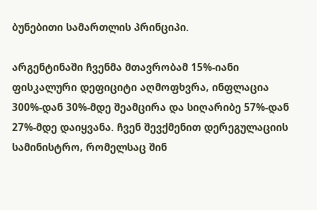ბუნებითი სამართლის პრინციპი.

არგენტინაში ჩვენმა მთავრობამ 15%-იანი ფისკალური დეფიციტი აღმოფხვრა, ინფლაცია 300%-დან 30%-მდე შეამცირა და სიღარიბე 57%-დან 27%-მდე დაიყვანა. ჩვენ შევქმენით დერეგულაციის სამინისტრო, რომელსაც შინ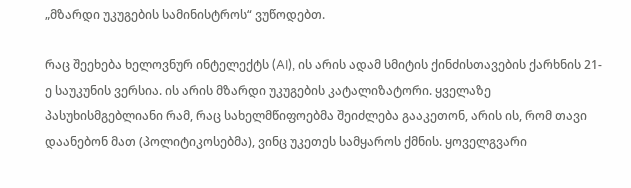„მზარდი უკუგების სამინისტროს“ ვუწოდებთ.

რაც შეეხება ხელოვნურ ინტელექტს (AI), ის არის ადამ სმიტის ქინძისთავების ქარხნის 21-ე საუკუნის ვერსია. ის არის მზარდი უკუგების კატალიზატორი. ყველაზე პასუხისმგებლიანი რამ, რაც სახელმწიფოებმა შეიძლება გააკეთონ, არის ის, რომ თავი დაანებონ მათ (პოლიტიკოსებმა), ვინც უკეთეს სამყაროს ქმნის. ყოველგვარი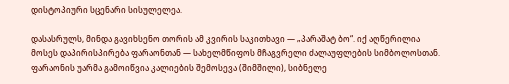დისტოპიური სცენარი სისულელეა.

დასასრულს, მინდა გავიხსენო თორის ამ კვირის საკითხავი — „პარაშატ ბო“. იქ აღწერილია მოსეს დაპირისპირება ფარაონთან — სახელმწიფოს მჩაგვრელი ძალაუფლების სიმბოლოსთან. ფარაონის უარმა გამოიწვია კალიების შემოსევა (შიმშილი), სიბნელე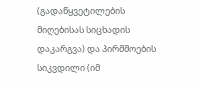(გადაწყვეტილების მიღებისას სიცხადის დაკარგვა) და პირმშოების სიკვდილი (იმ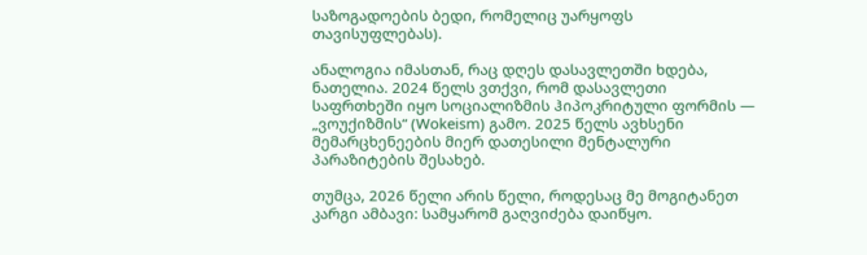საზოგადოების ბედი, რომელიც უარყოფს თავისუფლებას).

ანალოგია იმასთან, რაც დღეს დასავლეთში ხდება, ნათელია. 2024 წელს ვთქვი, რომ დასავლეთი საფრთხეში იყო სოციალიზმის ჰიპოკრიტული ფორმის — „ვოუქიზმის“ (Wokeism) გამო. 2025 წელს ავხსენი მემარცხენეების მიერ დათესილი მენტალური პარაზიტების შესახებ.

თუმცა, 2026 წელი არის წელი, როდესაც მე მოგიტანეთ კარგი ამბავი: სამყარომ გაღვიძება დაიწყო.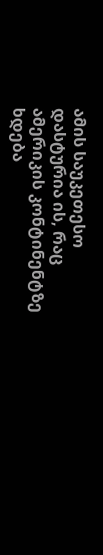ამის საუკეთესო დასტურია ის, რაც ამერიკის კონტინენტზე ხდება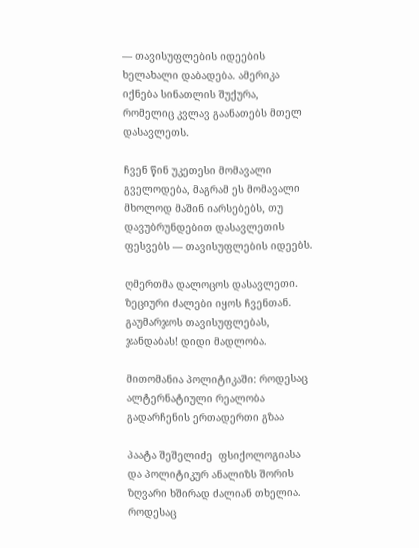— თავისუფლების იდეების ხელახალი დაბადება. ამერიკა იქნება სინათლის შუქურა, რომელიც კვლავ გაანათებს მთელ დასავლეთს.

ჩვენ წინ უკეთესი მომავალი გველოდება, მაგრამ ეს მომავალი მხოლოდ მაშინ იარსებებს, თუ დავუბრუნდებით დასავლეთის ფესვებს — თავისუფლების იდეებს.

ღმერთმა დალოცოს დასავლეთი. ზეციური ძალები იყოს ჩვენთან. გაუმარჯოს თავისუფლებას, ჯანდაბას! დიდი მადლობა.

მითომანია პოლიტიკაში: როდესაც ალტერნატიული რეალობა გადარჩენის ერთადერთი გზაა

პაატა შეშელიძე  ფსიქოლოგიასა და პოლიტიკურ ანალიზს შორის ზღვარი ხშირად ძალიან თხელია. როდესაც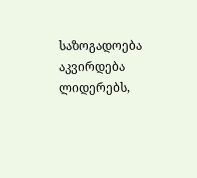საზოგადოება აკვირდება ლიდერებს,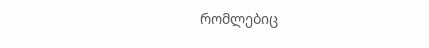რომლებიც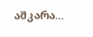აშკარა...